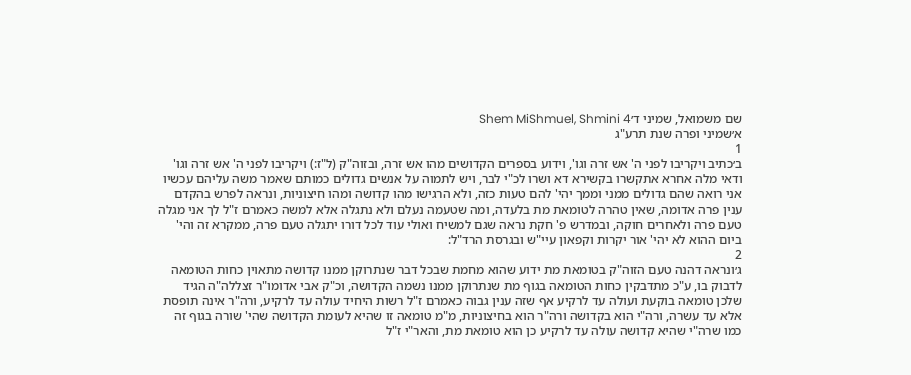שם משמואל, שמיני ד׳Shem MiShmuel, Shmini 4
א׳שמיני ופרה שנת תרע"ג
1
ב׳כתיב ויקריבו לפני ה' אש זרה וגו', וידוע בספרים הקדושים מהו אש זרה, ובזוה"ק (ל"ז:) ויקריבו לפני ה' אש זרה וגו' ודאי מלה אחרא אתקשרו בקשירא דא ושרו לכ"י לבר, ויש לתמוה על אנשים גדולים כמותם שאמר משה עליהם עכשיו אני רואה שהם גדולים ממני וממך יהי' להם טעות כזה, ולא הרגישו מהו קדושה ומהו חיצוניות, ונראה לפרש בהקדם ענין פרה אדומה, שאין טהרה לטומאת מת בלעדה, ומה שטעמה נעלם ולא נתגלה אלא למשה כאמרם ז"ל לך אני מגלה טעם פרה ולאחרים חוקה, ובמדרש פ' חקת נראה שגם למשיח ואולי עוד לכל דורו יתגלה טעם פרה, ממקרא זה והי' ביום ההוא לא יהי' אור יקרות וקפאון עיי"ש ובגרסת הרד"ל:
2
ג׳ונראה דהנה טעם הזוה"ק בטומאת מת ידוע שהוא מחמת שבכל דבר שנתרוקן ממנו קדושה מתאוין כחות הטומאה לדבוק בו, ע"כ מתדבקין כחות הטומאה בגוף מת שנתרוקן ממנו נשמה הקדושה, וכ"ק אבי אדומו"ר זצללה"ה הגיד שלכן טומאה בוקעת ועולה עד לרקיע אף שזה ענין גבוה כאמרם ז"ל רשות היחיד עולה עד לרקיע, ורה"ר אינה תופסת אלא עד עשרה, ורה"י הוא בקדושה ורה"ר הוא בחיצוניות, מ"מ טומאה זו שהיא לעומת הקדושה שהי' שורה בגוף זה כמו שרה"י שהיא קדושה עולה עד לרקיע כן הוא טומאת מת, והאר"י ז"ל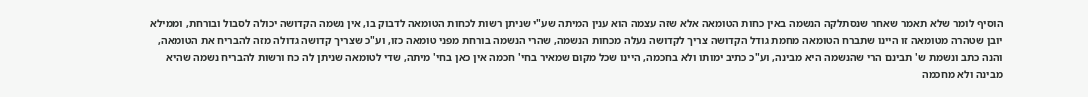הוסיף לומר שלא תאמר שאחר שנסתלקה הנשמה באין כחות הטומאה אלא שזה עצמה הוא ענין המיתה שע"י שניתן רשות לכחות הטומאה לדבוק בו, אין נשמה הקדושה יכולה לסבול ובורחת, וממילא יובן שטהרה מטומאה זו היינו שתברח הטומאה מחמת גודל הקדושה צריך לקדושה נעלה מכחות הנשמה, שהרי הנשמה בורחת מפני טומאה כזו, וע"כ שצריך קדושה גדולה מזה להבריח את הטומאה, והנה כתב ונשמת ש' תבינם הרי שהנשמה היא מבינה, וע"כ כתיב ימותו ולא בחכמה, היינו שכל מקום שמאיר בחי' חכמה אין כאן בחי' מיתה, שדי לטומאה שניתן לה כח ורשות להבריח נשמה שהיא מבינה ולא מחכמה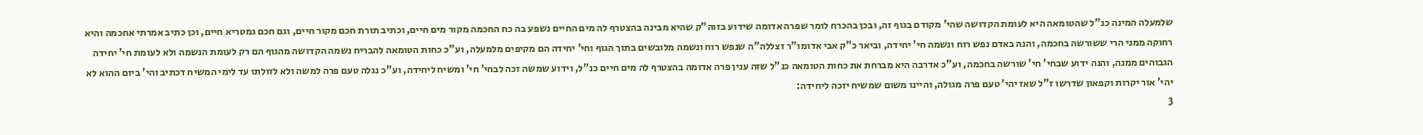שלמעלה המינה כנ"ל שהטומאה היא לעומת הקדושה שהי' מקודם בגוף זה, ובכן בהכרח לומר שפרה אדומה שידוע בזוה"ק שהיא מבינה בהצטרף לה מים החיים נשפע בה כח החכמה מקור מים חיים, וכתיב תורת חכם מקור חיים, וגם חכם גמטריא חיים, וכן כתיב אמרתי אחכמה והיא רחוקה ממני הרי ששורשה בחכמה, והנה באדם נפש רוח ונשמה חי' יחידה, וביאר כ"ק אבי אדומו"ר זצללה"ה שנפש רוח ונשמה מלובשים בתוך הגוף וחי' יחידה הם מקיפים מלמעלה, וע"כ כחות הטומאה להבריח נשמה הקדושה מהגוף הם רק לעומת הנשמה ולא לעומת חי' יחידה הגבוהים ממנה, והנה ידוע שבחי' חי' שורשה בחכמה, וע"כ אדרבה היא מברחת את כחות הטומאה כנ"ל שזה ענין פרה אדומה בהצטרף לה מים חיים כנ"ל, וידוע שמשה זכה לבחי' חי' ומשיח ליחידה, וע"כ נגלה טעם פרה למשה ולא לזולתו עד לימי המשיח דכתיב והי' ביום ההוא לא יהי' אור יקרות וקפאון שדרשו ז"ל שאז יהי' טעם פרה מגולה, והיינו משום שמשיח יזכה ליחידה:
3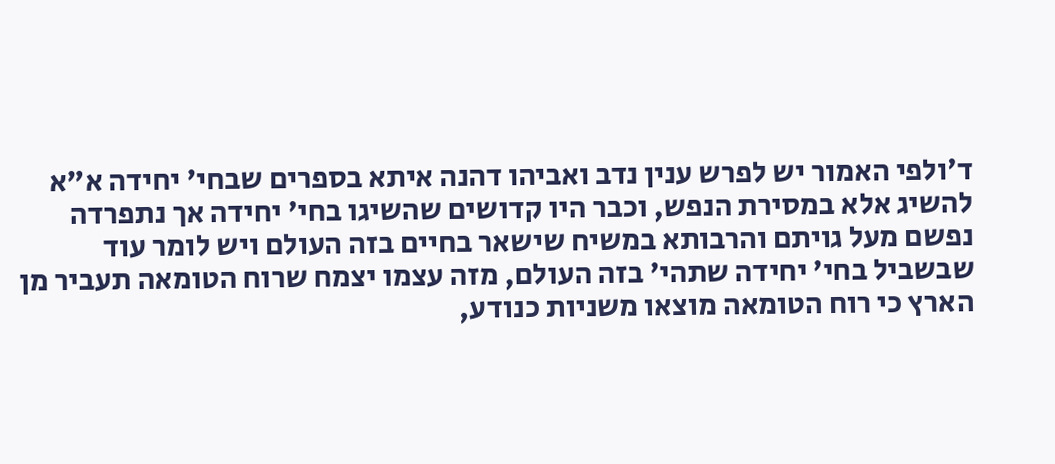ד׳ולפי האמור יש לפרש ענין נדב ואביהו דהנה איתא בספרים שבחי' יחידה א"א להשיג אלא במסירת הנפש, וכבר היו קדושים שהשיגו בחי' יחידה אך נתפרדה נפשם מעל גויתם והרבותא במשיח שישאר בחיים בזה העולם ויש לומר עוד שבשביל בחי' יחידה שתהי' בזה העולם, מזה עצמו יצמח שרוח הטומאה תעביר מן הארץ כי רוח הטומאה מוצאו משניות כנודע,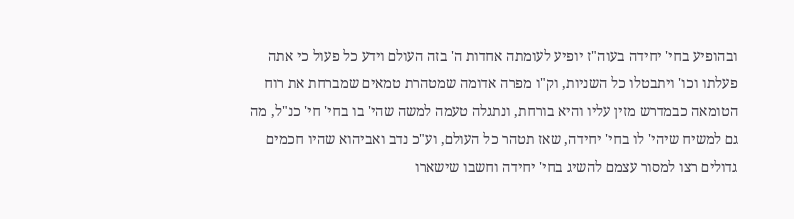ובהופיע בחי' יחידה בעוה"ז יופיע לעומתה אחדות ה' בזה העולם וידע כל פעול כי אתה פעלתו וכו' ויתבטלו כל השניות, וק"ו מפרה אדומה שמטהרת טמאים שמברחת את רוח הטומאה כבמדרש מזין עליו והיא בורחת, ונתגלה טעמה למשה שהי' בו בחי' חי' כנ"ל, מה גם למשיח שיהי' לו בחי' יחידה, שאז תטהר כל העולם, וע"כ נדב ואביהוא שהיו חכמים גדולים רצו למסור עצמם להשיג בחי' יחידה וחשבו שישארו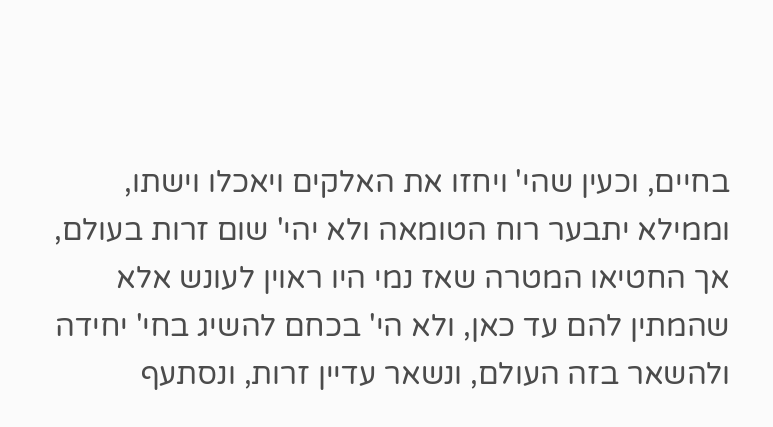בחיים, וכעין שהי' ויחזו את האלקים ויאכלו וישתו, וממילא יתבער רוח הטומאה ולא יהי' שום זרות בעולם, אך החטיאו המטרה שאז נמי היו ראוין לעונש אלא שהמתין להם עד כאן, ולא הי' בכחם להשיג בחי' יחידה ולהשאר בזה העולם, ונשאר עדיין זרות, ונסתעף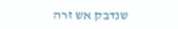שנדבק אש זרה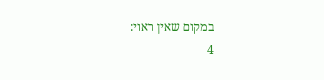במקום שאין ראוי:
4